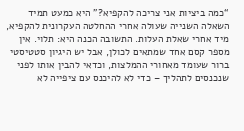“כמה ביציות אני צריכה להקפיא?” היא כמעט תמיד השאלה השנייה שעולה אחרי ההחלטה העקרונית להקפיא, מיד אחרי שאלת העלות. התשובה הכנה היא: תלוי. אין מספר קסם אחד שמתאים לכולן, אבל יש היגיון סטטיסטי ברור שעומד מאחורי ההמלצות, וכדאי להבין אותו לפני שנכנסים לתהליך – כדי לא להיכנס עם ציפייה לא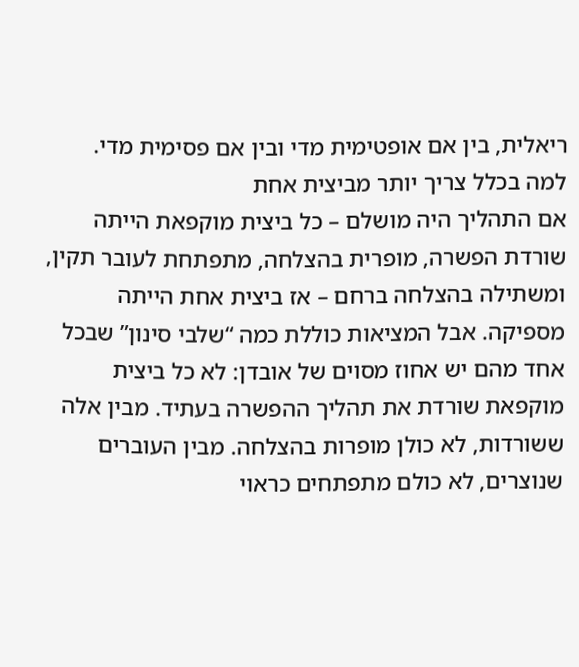ריאלית, בין אם אופטימית מדי ובין אם פסימית מדי.
למה בכלל צריך יותר מביצית אחת
אם התהליך היה מושלם – כל ביצית מוקפאת הייתה שורדת הפשרה, מופרית בהצלחה, מתפתחת לעובר תקין, ומשתילה בהצלחה ברחם – אז ביצית אחת הייתה מספיקה. אבל המציאות כוללת כמה “שלבי סינון” שבכל אחד מהם יש אחוז מסוים של אובדן: לא כל ביצית מוקפאת שורדת את תהליך ההפשרה בעתיד. מבין אלה ששורדות, לא כולן מופרות בהצלחה. מבין העוברים שנוצרים, לא כולם מתפתחים כראוי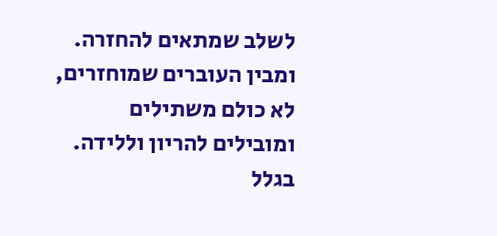לשלב שמתאים להחזרה. ומבין העוברים שמוחזרים, לא כולם משתילים ומובילים להריון וללידה. בגלל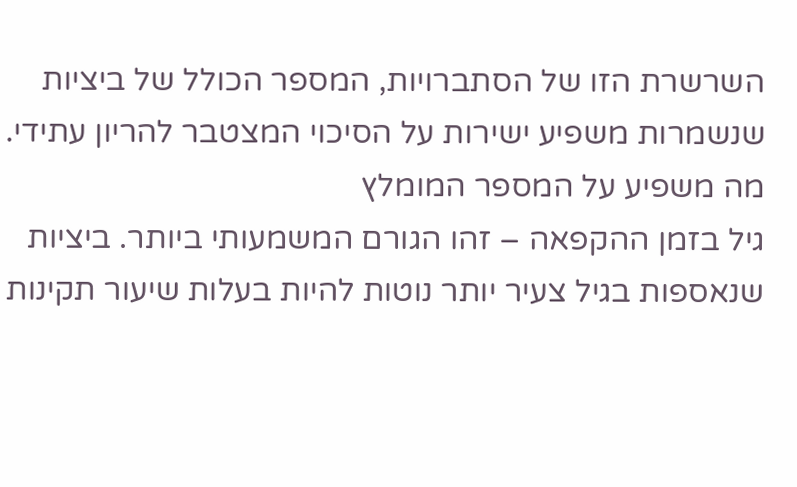השרשרת הזו של הסתברויות, המספר הכולל של ביציות שנשמרות משפיע ישירות על הסיכוי המצטבר להריון עתידי.
מה משפיע על המספר המומלץ
גיל בזמן ההקפאה – זהו הגורם המשמעותי ביותר. ביציות שנאספות בגיל צעיר יותר נוטות להיות בעלות שיעור תקינות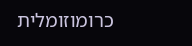כרומוזומלית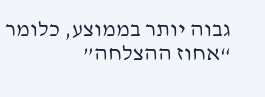גבוה יותר בממוצע, כלומר “אחוז ההצלחה”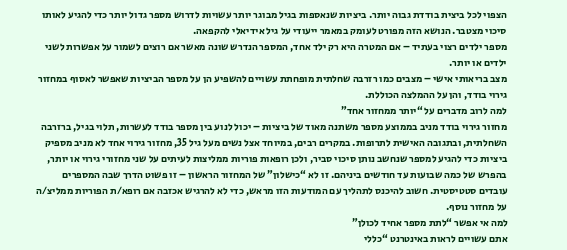הצפוי לכל ביצית בודדת גבוה יותר. ביציות שנאספות בגיל מבוגר יותר עשויות לדרוש מספר גדול יותר כדי להגיע לאותו סיכוי מצטבר. הנושא הזה מפורט לעומק במאמר ייעודי על גיל אידיאלי להקפאה.
מספר ילדים רצוי בעתיד – אם המטרה היא רק ילד אחד, המספר הנדרש שונה מאשר אם רוצים לשמור על אפשרות לשני ילדים או יותר.
מצב בריאותי אישי – מצבים כמו רזרבה שחלתית מופחתת עשויים להשפיע הן על מספר הביציות שאפשר לאסוף במחזור גירוי בודד, והן על ההמלצה הכוללת.
למה לרוב מדברים על “יותר ממחזור אחד”
מחזור גירוי בודד מניב בממוצע מספר משתנה מאוד של ביציות – יכול לנוע בין מספר בודד לעשרות, תלוי בגיל, ברזרבה השחלתית, ובתגובה האישית לתרופות. במקרים רבים, במיוחד אצל נשים מעל גיל 35, מחזור גירוי אחד לא מניב מספיק ביציות כדי להגיע למספר שנחשב נותן סיכוי סביר, ולכן רופאות פוריות ממליצות לעיתים על שני מחזורי גירוי או יותר, בהפרש של כמה שבועות עד חודשים ביניהם. זו לא “כישלון” של המחזור הראשון – זו פשוט הדרך שבה המספרים עובדים סטטיסטית. חשוב להיכנס לתהליך עם המודעות הזו מראש, כדי לא להרגיש אכזבה אם רופא/ת הפוריות ממליצ/ה על מחזור נוסף.
למה אי אפשר “לתת מספר אחיד לכולן”
אתם עשויים לראות באינטרנט “כללי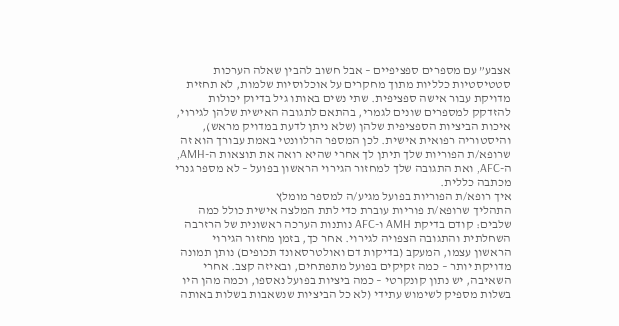אצבע” עם מספרים ספציפיים – אבל חשוב להבין שאלה הערכות סטטיסטיות כלליות מתוך מחקרים על אוכלוסיות שלמות, לא תחזית מדויקת עבור אישה ספציפית. שתי נשים באותו גיל בדיוק יכולות להזדקק למספרים שונים לגמרי, בהתאם לתגובה האישית שלהן לגירוי, איכות הביציות הספציפית שלהן (שלא ניתן לדעת במדויק מראש), והיסטוריה רפואית אישית. לכן המספר הרלוונטי באמת עבורך הוא זה שרופא/ת הפוריות שלך תיתן לך אחרי שהיא רואה את תוצאות ה-AMH, ה-AFC, ואת התגובה שלך למחזור הגירוי הראשון בפועל – לא מספר גנרי מכתבה כללית.
איך רופא/ת הפוריות בפועל מגיע/ה למספר מומלץ
התהליך שרופא/ת פוריות עוברת כדי לתת המלצה אישית כולל כמה שלבים: קודם בדיקת AMH ו-AFC נותנות הערכה ראשונית של הרזרבה השחלתית והתגובה הצפויה לגירוי. אחר כך, בזמן מחזור הגירוי הראשון עצמו, המעקב (בדיקות דם ואולטרסאונד תכופים) נותן תמונה מדויקת יותר – כמה זקיקים בפועל מתפתחים, ובאיזה קצב. אחרי השאיבה, יש נתון קונקרטי – כמה ביציות בפועל נאספו, וכמה מהן היו בשלות מספיק לשימוש עתידי (לא כל הביציות שנשאבות בשלות באותה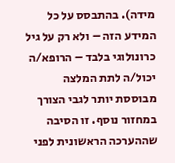מידה). בהתבסס על כל המידע הזה – ולא רק על גיל כרונולוגי בלבד – הרופא/ה יכול/ה לתת המלצה מבוססת יותר לגבי הצורך במחזור נוסף. זו הסיבה שההערכה הראשונית לפני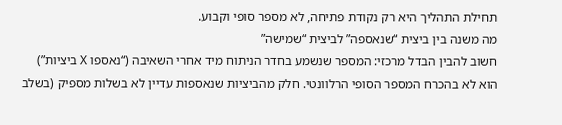תחילת התהליך היא רק נקודת פתיחה, לא מספר סופי וקבוע.
מה משנה בין ביצית “שנאספה” לביצית “שמישה”
חשוב להבין הבדל מרכזי: המספר שנשמע בחדר הניתוח מיד אחרי השאיבה (“נאספו X ביציות”) הוא לא בהכרח המספר הסופי הרלוונטי. חלק מהביציות שנאספות עדיין לא בשלות מספיק (בשלב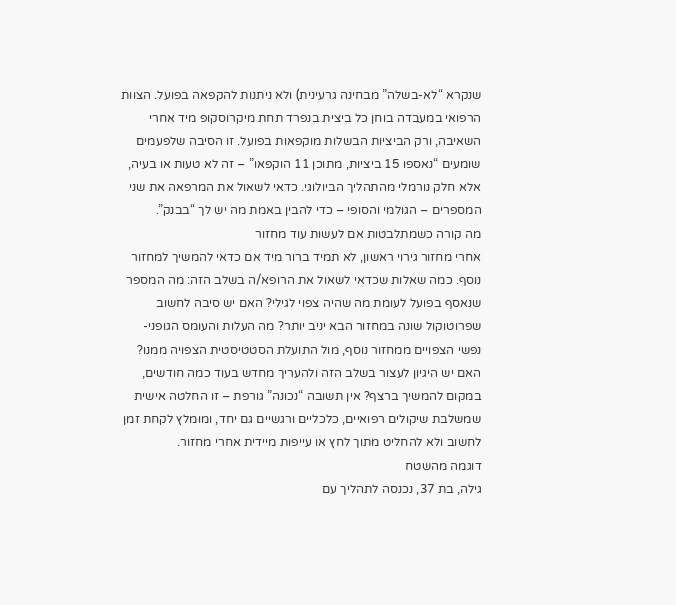שנקרא “לא-בשלה” מבחינה גרעינית) ולא ניתנות להקפאה בפועל. הצוות הרפואי במעבדה בוחן כל ביצית בנפרד תחת מיקרוסקופ מיד אחרי השאיבה, ורק הביציות הבשלות מוקפאות בפועל. זו הסיבה שלפעמים שומעים “נאספו 15 ביציות, מתוכן 11 הוקפאו” – זה לא טעות או בעיה, אלא חלק נורמלי מהתהליך הביולוגי. כדאי לשאול את המרפאה את שני המספרים – הגולמי והסופי – כדי להבין באמת מה יש לך “בבנק”.
מה קורה כשמתלבטות אם לעשות עוד מחזור
אחרי מחזור גירוי ראשון, לא תמיד ברור מיד אם כדאי להמשיך למחזור נוסף. כמה שאלות שכדאי לשאול את הרופא/ה בשלב הזה: מה המספר שנאסף בפועל לעומת מה שהיה צפוי לגילי? האם יש סיבה לחשוב שפרוטוקול שונה במחזור הבא יניב יותר? מה העלות והעומס הגופני-נפשי הצפויים ממחזור נוסף, מול התועלת הסטטיסטית הצפויה ממנו? האם יש היגיון לעצור בשלב הזה ולהעריך מחדש בעוד כמה חודשים, במקום להמשיך ברצף? אין תשובה “נכונה” גורפת – זו החלטה אישית שמשלבת שיקולים רפואיים, כלכליים ורגשיים גם יחד, ומומלץ לקחת זמן לחשוב ולא להחליט מתוך לחץ או עייפות מיידית אחרי מחזור.
דוגמה מהשטח
גילה, בת 37, נכנסה לתהליך עם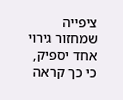ציפייה שמחזור גירוי אחד יספיק, כי כך קראה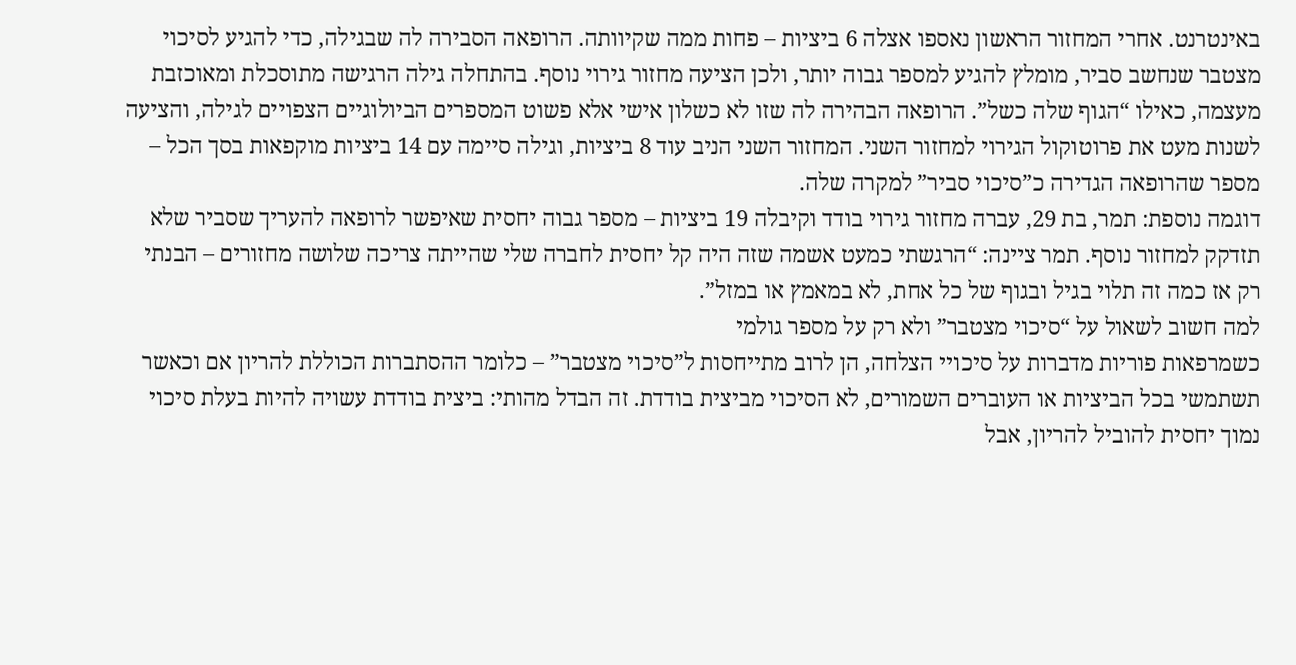באינטרנט. אחרי המחזור הראשון נאספו אצלה 6 ביציות – פחות ממה שקיוותה. הרופאה הסבירה לה שבגילה, כדי להגיע לסיכוי מצטבר שנחשב סביר, מומלץ להגיע למספר גבוה יותר, ולכן הציעה מחזור גירוי נוסף. בהתחלה גילה הרגישה מתוסכלת ומאוכזבת מעצמה, כאילו “הגוף שלה כשל”. הרופאה הבהירה לה שזו לא כשלון אישי אלא פשוט המספרים הביולוגיים הצפויים לגילה, והציעה לשנות מעט את פרוטוקול הגירוי למחזור השני. המחזור השני הניב עוד 8 ביציות, וגילה סיימה עם 14 ביציות מוקפאות בסך הכל – מספר שהרופאה הגדירה כ”סיכוי סביר” למקרה שלה.
דוגמה נוספת: תמר, בת 29, עברה מחזור גירוי בודד וקיבלה 19 ביציות – מספר גבוה יחסית שאיפשר לרופאה להעריך שסביר שלא תזדקק למחזור נוסף. תמר ציינה: “הרגשתי כמעט אשמה שזה היה קל יחסית לחברה שלי שהייתה צריכה שלושה מחזורים – הבנתי רק אז כמה זה תלוי בגיל ובגוף של כל אחת, לא במאמץ או במזל”.
למה חשוב לשאול על “סיכוי מצטבר” ולא רק על מספר גולמי
כשמרפאות פוריות מדברות על סיכויי הצלחה, הן לרוב מתייחסות ל”סיכוי מצטבר” – כלומר ההסתברות הכוללת להריון אם וכאשר תשתמשי בכל הביציות או העוברים השמורים, לא הסיכוי מביצית בודדת. זה הבדל מהותי: ביצית בודדת עשויה להיות בעלת סיכוי נמוך יחסית להוביל להריון, אבל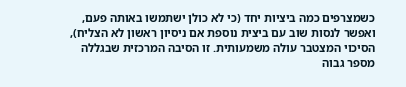כשמצרפים כמה ביציות יחד (כי לא כולן ישתמשו באותה פעם, ואפשר לנסות שוב עם ביצית נוספת אם ניסיון ראשון לא הצליח), הסיכוי המצטבר עולה משמעותית. זו הסיבה המרכזית שבגללה מספר גבוה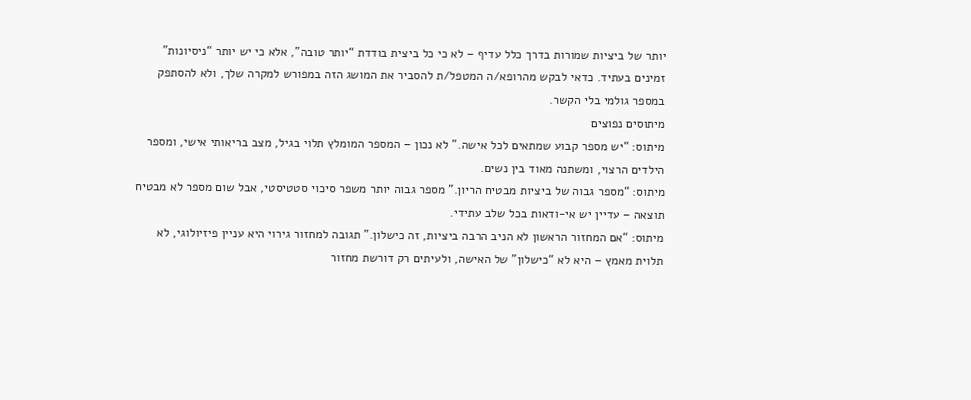יותר של ביציות שמורות בדרך כלל עדיף – לא כי כל ביצית בודדת “יותר טובה”, אלא כי יש יותר “ניסיונות” זמינים בעתיד. כדאי לבקש מהרופא/ה המטפל/ת להסביר את המושג הזה במפורש למקרה שלך, ולא להסתפק במספר גולמי בלי הקשר.
מיתוסים נפוצים
מיתוס: “יש מספר קבוע שמתאים לכל אישה.” לא נכון – המספר המומלץ תלוי בגיל, מצב בריאותי אישי, ומספר הילדים הרצוי, ומשתנה מאוד בין נשים.
מיתוס: “מספר גבוה של ביציות מבטיח הריון.” מספר גבוה יותר משפר סיכוי סטטיסטי, אבל שום מספר לא מבטיח תוצאה – עדיין יש אי-ודאות בכל שלב עתידי.
מיתוס: “אם המחזור הראשון לא הניב הרבה ביציות, זה כישלון.” תגובה למחזור גירוי היא עניין פיזיולוגי, לא תלוית מאמץ – היא לא “כישלון” של האישה, ולעיתים רק דורשת מחזור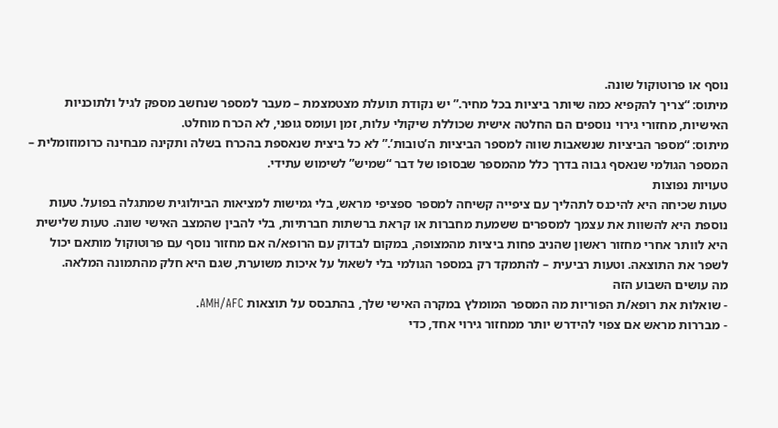נוסף או פרוטוקול שונה.
מיתוס: “צריך להקפיא כמה שיותר ביציות בכל מחיר.” יש נקודת תועלת מצטמצמת – מעבר למספר שנחשב מספק לגיל ולתוכניות האישיות, מחזורי גירוי נוספים הם החלטה אישית שכוללת שיקולי עלות, זמן ועומס גופני, לא הכרח מוחלט.
מיתוס: “מספר הביציות שנשאבות שווה למספר הביציות ה’טובות’.” לא כל ביצית שנאספת בהכרח בשלה ותקינה מבחינה כרומוזומלית – המספר הגולמי שנאסף גבוה בדרך כלל מהמספר שבסופו של דבר “שמיש” לשימוש עתידי.
טעויות נפוצות
טעות שכיחה היא להיכנס לתהליך עם ציפייה קשיחה למספר ספציפי מראש, בלי גמישות למציאות הביולוגית שמתגלה בפועל. טעות נוספת היא להשוות את עצמך למספרים ששמעת מחברות או קראת ברשתות חברתיות, בלי להבין שהמצב האישי שונה. טעות שלישית היא לוותר אחרי מחזור ראשון שהניב פחות ביציות מהמצופה, במקום לבדוק עם הרופא/ה אם מחזור נוסף עם פרוטוקול מותאם יכול לשפר את התוצאה. וטעות רביעית – להתמקד רק במספר הגולמי בלי לשאול על איכות משוערת, שגם היא חלק מהתמונה המלאה.
מה עושים השבוע הזה
- שואלות את רופא/ת הפוריות מה המספר המומלץ במקרה האישי שלך, בהתבסס על תוצאות AMH/AFC.
- מבררות מראש אם צפוי להידרש יותר ממחזור גירוי אחד, כדי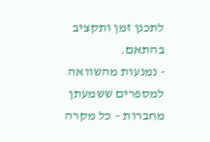לתכנן זמן ותקציב בהתאם.
- נמנעות מהשוואה למספרים ששמעתן מחברות – כל מקרה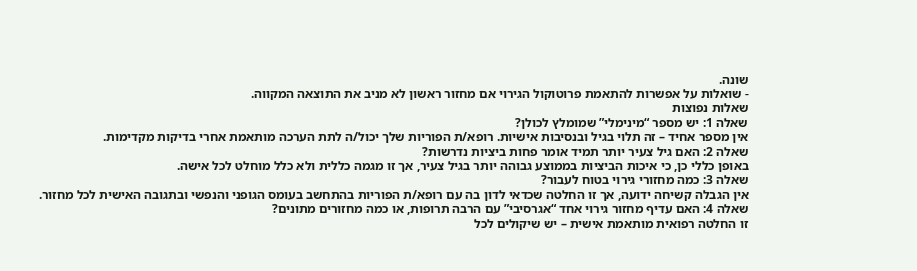שונה.
- שואלות על אפשרות להתאמת פרוטוקול הגירוי אם מחזור ראשון לא מניב את התוצאה המקווה.
שאלות נפוצות
שאלה 1: יש מספר “מינימלי” שמומלץ לכולן?
אין מספר אחיד – זה תלוי בגיל ובנסיבות אישיות. רופא/ת הפוריות שלך יכול/ה לתת הערכה מותאמת אחרי בדיקות מקדימות.
שאלה 2: האם גיל צעיר יותר תמיד אומר פחות ביציות נדרשות?
באופן כללי כן, כי איכות הביציות בממוצע גבוהה יותר בגיל צעיר, אך זו מגמה כללית ולא כלל מוחלט לכל אישה.
שאלה 3: כמה מחזורי גירוי בטוח לעבור?
אין הגבלה קשיחה ידועה, אך זו החלטה שכדאי לדון בה עם רופא/ת הפוריות בהתחשב בעומס הגופני והנפשי ובתגובה האישית לכל מחזור.
שאלה 4: האם עדיף מחזור גירוי אחד “אגרסיבי” עם הרבה תרופות, או כמה מחזורים מתונים?
זו החלטה רפואית מותאמת אישית – יש שיקולים לכל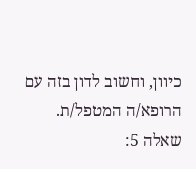כיוון, וחשוב לדון בזה עם הרופא/ה המטפל/ת.
שאלה 5: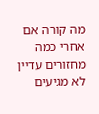מה קורה אם אחרי כמה מחזורים עדיין לא מגיעים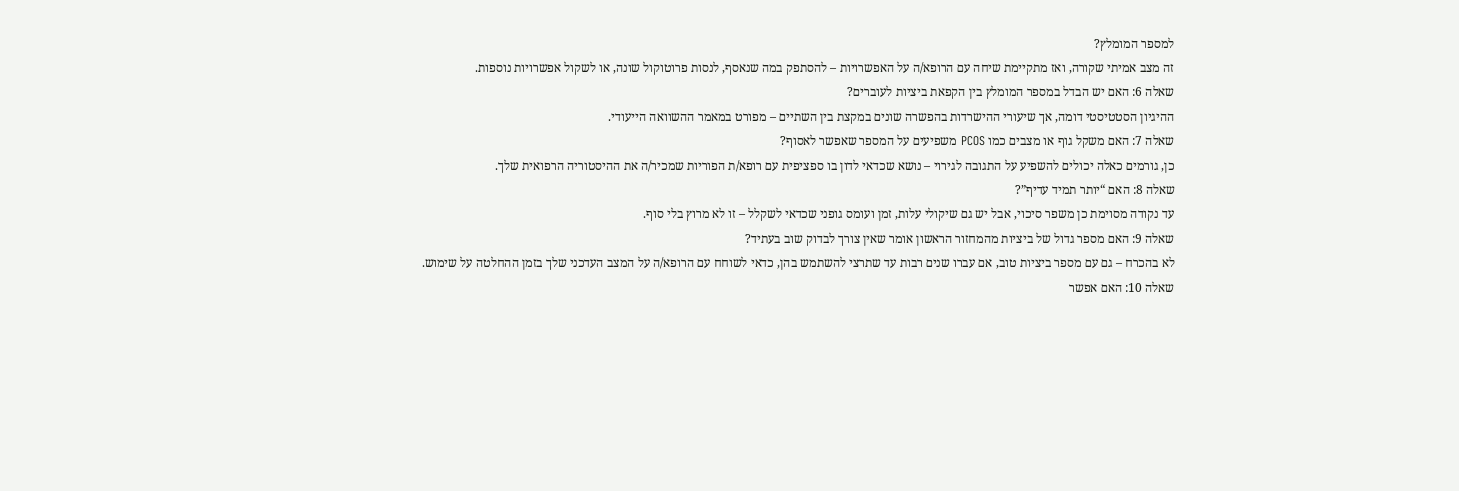למספר המומלץ?
זה מצב אמיתי שקורה, ואז מתקיימת שיחה עם הרופא/ה על האפשרויות – להסתפק במה שנאסף, לנסות פרוטוקול שונה, או לשקול אפשרויות נוספות.
שאלה 6: האם יש הבדל במספר המומלץ בין הקפאת ביציות לעוברים?
ההיגיון הסטטיסטי דומה, אך שיעורי ההישרדות בהפשרה שונים במקצת בין השתיים – מפורט במאמר ההשוואה הייעודי.
שאלה 7: האם משקל גוף או מצבים כמו PCOS משפיעים על המספר שאפשר לאסוף?
כן, גורמים כאלה יכולים להשפיע על התגובה לגירוי – נושא שכדאי לדון בו ספציפית עם רופא/ת הפוריות שמכיר/ה את ההיסטוריה הרפואית שלך.
שאלה 8: האם “יותר תמיד עדיף”?
עד נקודה מסוימת כן משפר סיכוי, אבל יש גם שיקולי עלות, זמן ועומס גופני שכדאי לשקלל – זו לא מרוץ בלי סוף.
שאלה 9: האם מספר גדול של ביציות מהמחזור הראשון אומר שאין צורך לבדוק שוב בעתיד?
לא בהכרח – גם עם מספר ביציות טוב, אם עברו שנים רבות עד שתרצי להשתמש בהן, כדאי לשוחח עם הרופא/ה על המצב העדכני שלך בזמן ההחלטה על שימוש.
שאלה 10: האם אפשר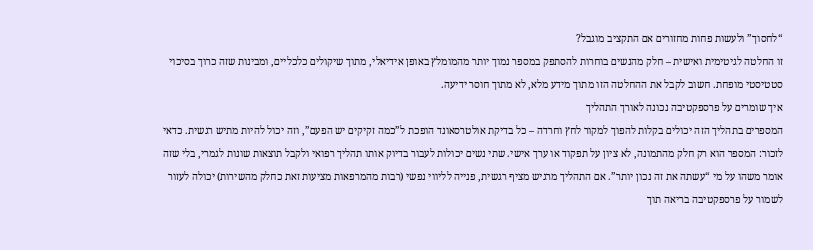“לחסוך” ולעשות פחות מחזורים אם התקציב מוגבל?
זו החלטה לגיטימית ואישית – חלק מהנשים בוחרות להסתפק במספר נמוך יותר מהמומלץ באופן אידיאלי, מתוך שיקולים כלכליים, ומבינות שזה כרוך בסיכוי סטטיסטי מופחת. חשוב לקבל את ההחלטה הזו מתוך מידע מלא, לא מתוך חוסר ידיעה.
איך שומרים על פרספקטיבה נכונה לאורך התהליך
המספרים בתהליך הזה יכולים בקלות להפוך למקור לחץ וחרדה – כל בדיקת אולטרסאונד הופכת ל”כמה זקיקים יש הפעם”, וזה יכול להיות מתיש רגשית. כדאי לזכור: המספר הוא רק חלק מהתמונה, לא ציון על תפקוד או ערך אישי. שתי נשים יכולות לעבור בדיוק אותו תהליך רפואי ולקבל תוצאות שונות לגמרי, בלי שזה אומר משהו על מי “עשתה את זה נכון יותר”. אם התהליך מרגיש מציף רגשית, פנייה לליווי נפשי (רבות מהמרפאות מציעות זאת כחלק מהשירות) יכולה לעזור לשמור על פרספקטיבה בריאה תוך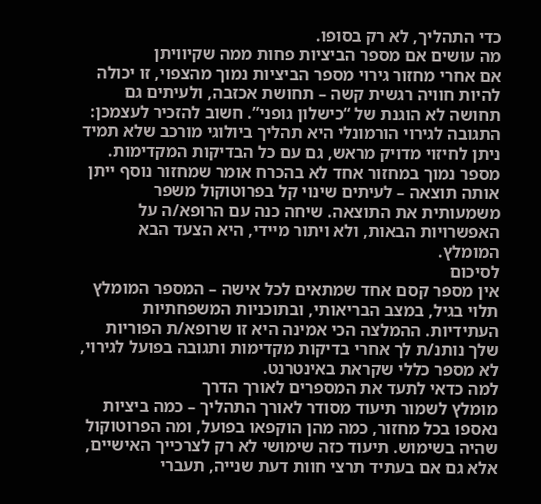כדי התהליך, לא רק בסופו.
מה עושים אם מספר הביציות פחות ממה שקיוויתן
אם אחרי מחזור גירוי מספר הביציות נמוך מהצפוי, זו יכולה להיות חוויה רגשית קשה – תחושת אכזבה, ולעיתים גם תחושה לא הוגנת של “כישלון גופני”. חשוב להזכיר לעצמכן: התגובה לגירוי הורמונלי היא תהליך ביולוגי מורכב שלא תמיד ניתן לחיזוי מדויק מראש, גם עם כל הבדיקות המקדימות. מספר נמוך במחזור אחד לא בהכרח אומר שמחזור נוסף ייתן אותה תוצאה – לעיתים שינוי קל בפרוטוקול משפר משמעותית את התוצאה. שיחה כנה עם הרופא/ה על האפשרויות הבאות, ולא ויתור מיידי, היא הצעד הבא המומלץ.
לסיכום
אין מספר קסם אחד שמתאים לכל אישה – המספר המומלץ תלוי בגיל, במצב הבריאותי, ובתוכניות המשפחתיות העתידיות. ההמלצה הכי אמינה היא זו שרופא/ת הפוריות שלך נותנ/ת לך אחרי בדיקות מקדימות ותגובה בפועל לגירוי, לא מספר כללי שקראת באינטרנט.
למה כדאי לתעד את המספרים לאורך הדרך
מומלץ לשמור תיעוד מסודר לאורך התהליך – כמה ביציות נאספו בכל מחזור, כמה מהן הוקפאו בפועל, ומה הפרוטוקול שהיה בשימוש. תיעוד כזה שימושי לא רק לצרכייך האישיים, אלא גם אם בעתיד תרצי חוות דעת שנייה, תעברי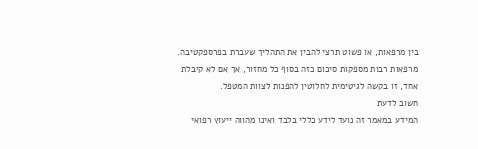בין מרפאות, או פשוט תרצי להבין את התהליך שעברת בפרספקטיבה. מרפאות רבות מספקות סיכום כזה בסוף כל מחזור, אך אם לא קיבלת אחד, זו בקשה לגיטימית לחלוטין להפנות לצוות המטפל.
חשוב לדעת
המידע במאמר זה נועד לידע כללי בלבד ואינו מהווה ייעוץ רפואי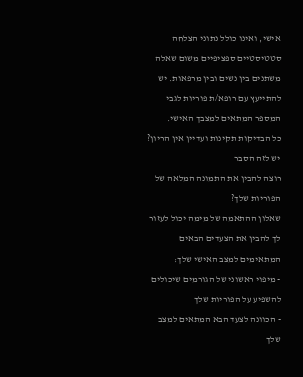אישי, ואינו כולל נתוני הצלחה סטטיסטיים ספציפיים משום שאלה משתנים בין נשים ובין מרפאות. יש להתייעץ עם רופא/ת פוריות לגבי המספר המתאים למצבך האישי.
כל הבדיקות תקינות ועדיין אין הריון? יש לזה הסבר
רוצה להבין את התמונה המלאה של הפוריות שלך?
שאלון ההתאמה של מימה יכול לעזור לך להבין את הצעדים הבאים המתאימים למצב האישי שלך:
- מיפוי ראשוני של הגורמים שיכולים להשפיע על הפוריות שלך
- הכוונה לצעד הבא המתאים למצב שלך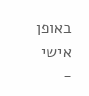באופן אישי
-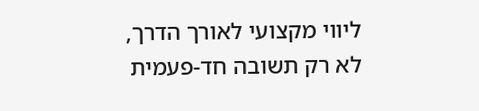ליווי מקצועי לאורך הדרך, לא רק תשובה חד-פעמית